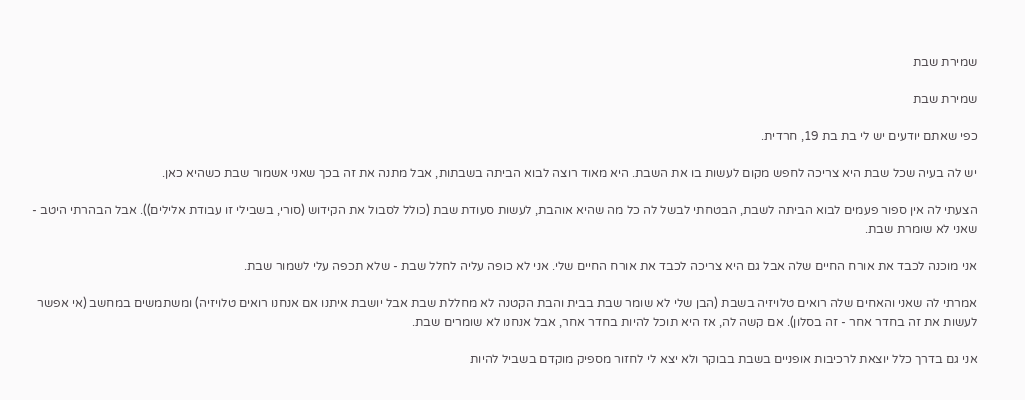שמירת שבת

שמירת שבת

כפי שאתם יודעים יש לי בת בת 19, חרדית.

יש לה בעיה שכל שבת היא צריכה לחפש מקום לעשות בו את השבת. היא מאוד רוצה לבוא הביתה בשבתות, אבל מתנה את זה בכך שאני אשמור שבת כשהיא כאן.

הצעתי לה אין ספור פעמים לבוא הביתה לשבת, הבטחתי לבשל לה כל מה שהיא אוהבת, לעשות סעודת שבת (כולל לסבול את הקידוש (סורי, בשבילי זו עבודת אלילים)). אבל הבהרתי היטב - שאני לא שומרת שבת.

אני מוכנה לכבד את אורח החיים שלה אבל גם היא צריכה לכבד את אורח החיים שלי. אני לא כופה עליה לחלל שבת - שלא תכפה עלי לשמור שבת.

אמרתי לה שאני והאחים שלה רואים טלויזיה בשבת (הבן שלי לא שומר שבת בבית והבת הקטנה לא מחללת שבת אבל יושבת איתנו אם אנחנו רואים טלויזיה) ומשתמשים במחשב (אי אפשר לעשות את זה בחדר אחר - זה בסלון). אם קשה לה, אז היא תוכל להיות בחדר אחר, אבל אנחנו לא שומרים שבת.

אני גם בדרך כלל יוצאת לרכיבות אופניים בשבת בבוקר ולא יצא לי לחזור מספיק מוקדם בשביל להיות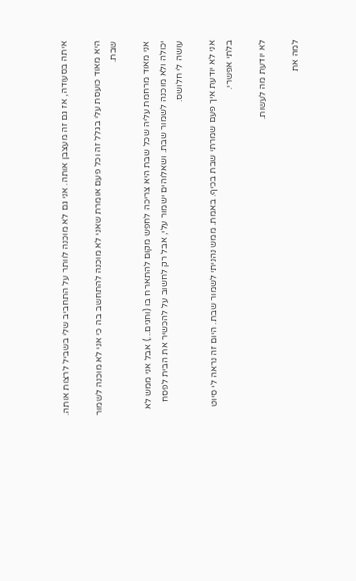איתה בסעודה, אז גם זה מעצבן אותה. אני גם לא מוכנה לוותר על התחביב שלי בשביל לרצות אותה.

היא מאוד כועסת עלי בגלל זה וכל פעם אומרת שאני לא מוכנה להתחשב בה כי אני לא מוכנה לשמור שבת.

אני מאוד מרחמת עליה שכל שבת היא צריכה לחפש מקום להתארח בו (וחגים...) אבל אני ממש לא יכולה ולא מוכנה לשמור שבת. ושאלוהים ישמור עלי, אבל רק לחשוב על להכשיר את הבית לפסח עושה לי חלושס.

אני לא יודעת איך פעם שמרתי שבת בכיף. באמת. ממש נהניתי לשמור שבת. היום זה נראה לי סיוט בלתי אפשרי.

לא יודעת מה לעשות.

למה את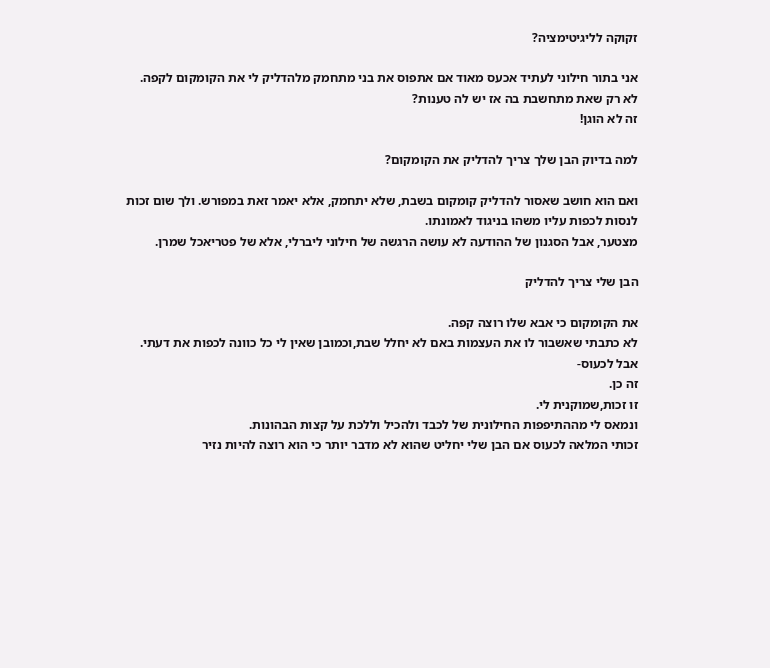זקוקה לליגיטימציה?

אני בתור חילוני לעתיד אכעס מאוד אם אתפוס את בני מתחמק מלהדליק לי את הקומקום לקפה.
לא רק שאת מתחשבת בה אז יש לה טענות?
זה לא הוגן!

למה בדיוק הבן שלך צריך להדליק את הקומקום?

ואם הוא חושב שאסור להדליק קומקום בשבת, שלא יתחמק, אלא יאמר זאת במפורש. ולך שום זכות לנסות לכפות עליו משהו בניגוד לאמונתו.
מצטער, אבל הסגנון של ההודעה לא עושה הרגשה של חילוני ליברלי, אלא של פטריאכל שמרן.

הבן שלי צריך להדליק

את הקומקום כי אבא שלו רוצה קפה.
לא כתבתי שאשבור לו את העצמות באם לא יחלל שבת,וכמובן שאין לי כל כוונה לכפות את דעתי.
אבל לכעוס-
זה כן.
זו זכות,שמוקנית לי.
ונמאס לי מההתיפפות החילונית של לכבד ולהכיל וללכת על קצות הבהונות.
זכותי המלאה לכעוס אם הבן שלי יחליט שהוא לא מדבר יותר כי הוא רוצה להיות נזיר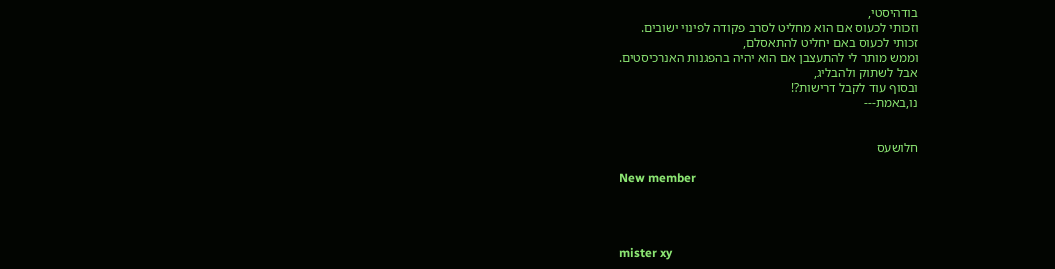בודהיסטי,
וזכותי לכעוס אם הוא מחליט לסרב פקודה לפינוי ישובים.
זכותי לכעוס באם יחליט להתאסלם,
וממש מותר לי להתעצבן אם הוא יהיה בהפגנות האנרכיסטים.
אבל לשתוק ולהבליג,
ובסוף עוד לקבל דרישות?!
נו,באמת---


חלושעס

New member




mister xy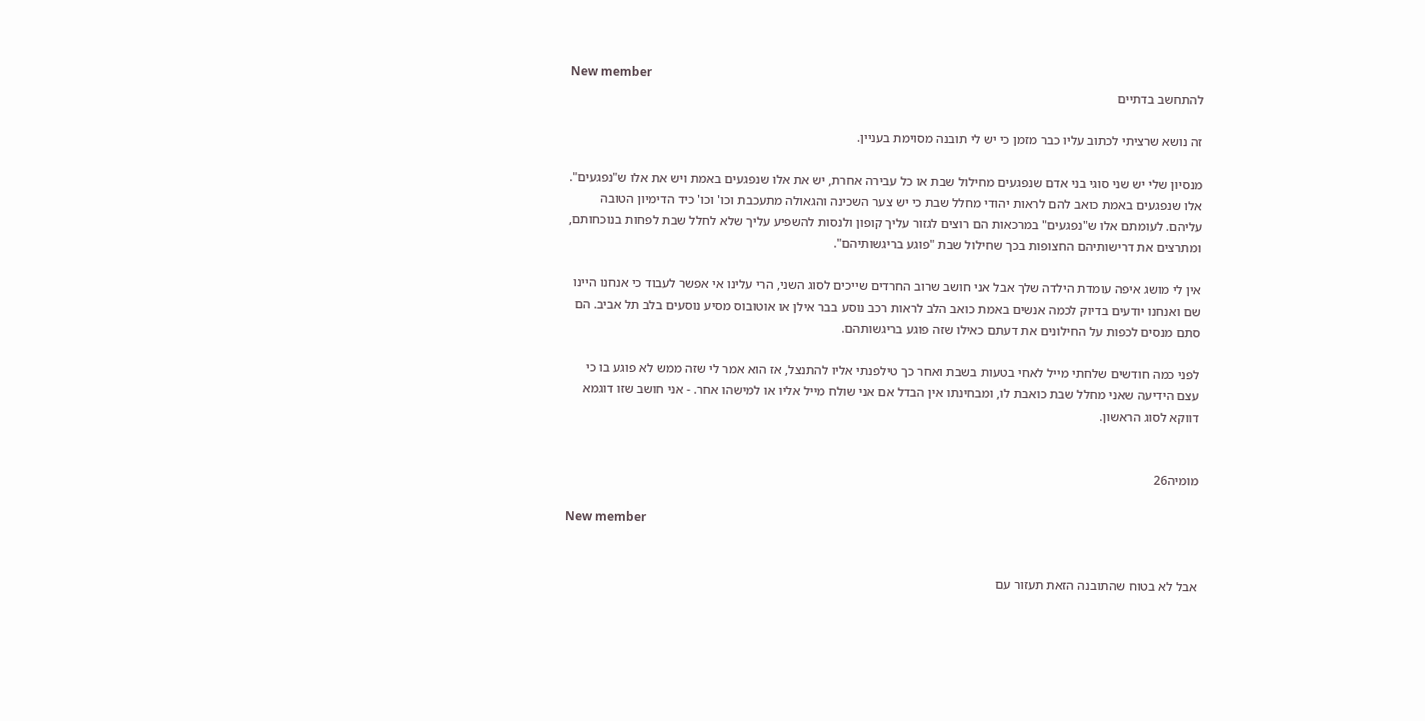New member
להתחשב בדתיים

זה נושא שרציתי לכתוב עליו כבר מזמן כי יש לי תובנה מסוימת בעניין.

מנסיון שלי יש שני סוגי בני אדם שנפגעים מחילול שבת או כל עבירה אחרת, יש את אלו שנפגעים באמת ויש את אלו ש"נפגעים". אלו שנפגעים באמת כואב להם לראות יהודי מחלל שבת כי יש צער השכינה והגאולה מתעכבת וכו' וכו' כיד הדימיון הטובה עליהם. לעומתם אלו ש"נפגעים" במרכאות הם רוצים לגזור עליך קופון ולנסות להשפיע עליך שלא לחלל שבת לפחות בנוכחותם, ומתרצים את דרישותיהם החצופות בכך שחילול שבת "פוגע בריגשותיהם".

אין לי מושג איפה עומדת הילדה שלך אבל אני חושב שרוב החרדים שייכים לסוג השני, הרי עלינו אי אפשר לעבוד כי אנחנו היינו שם ואנחנו יודעים בדיוק לכמה אנשים באמת כואב הלב לראות רכב נוסע בבר אילן או אוטובוס מסיע נוסעים בלב תל אביב. הם סתם מנסים לכפות על החילונים את דעתם כאילו שזה פוגע בריגשותהם.

לפני כמה חודשים שלחתי מייל לאחי בטעות בשבת ואחר כך טילפנתי אליו להתנצל, אז הוא אמר לי שזה ממש לא פוגע בו כי עצם הידיעה שאני מחלל שבת כואבת לו, ומבחינתו אין הבדל אם אני שולח מייל אליו או למישהו אחר. - אני חושב שזו דוגמא דווקא לסוג הראשון.


מומיה26

New member


אבל לא בטוח שהתובנה הזאת תעזור עם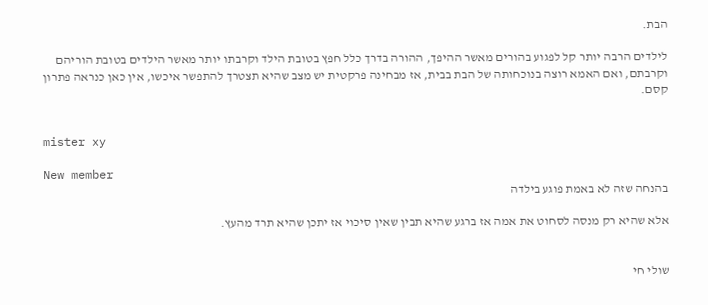הבת.

לילדים הרבה יותר קל לפגוע בהורים מאשר ההיפך, ההורה בדרך כלל חפץ בטובת הילד וקרבתו יותר מאשר הילדים בטובת הוריהם וקרבתם, ואם האמא רוצה בנוכחותה של הבת בבית, אז מבחינה פרקטית יש מצב שהיא תצטרך להתפשר איכשו, אין כאן כנראה פתרון קסם.


mister xy

New member
בהנחה שזה לא באמת פוגע בילדה

אלא שהיא רק מנסה לסחוט את אמה אז ברגע שהיא תבין שאין סיכוי אז יתכן שהיא תרד מהעץ.


שולי חי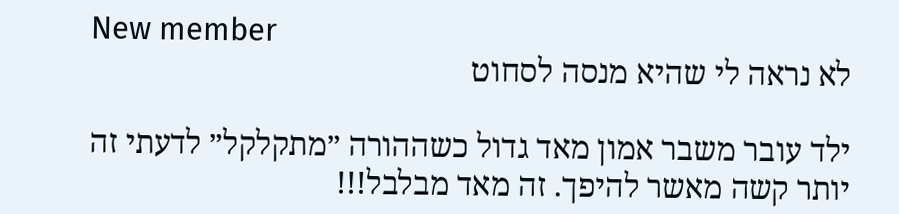New member
לא נראה לי שהיא מנסה לסחוט

ילד עובר משבר אמון מאד גדול כשההורה ״מתקלקל״ לדעתי זה יותר קשה מאשר להיפך. זה מאד מבלבל!!!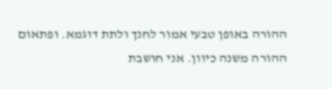ההורה באופן טבעי אמור לחנך ולתת דוגמא. ופתאום ההורה משנה כיוון. אני חושבת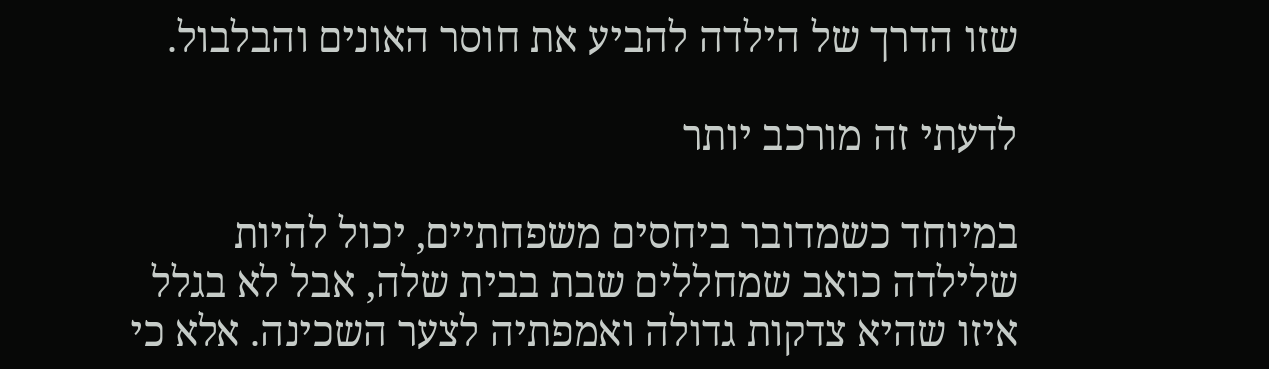שזו הדרך של הילדה להביע את חוסר האונים והבלבול.

לדעתי זה מורכב יותר

במיוחד כשמדובר ביחסים משפחתיים, יכול להיות שלילדה כואב שמחללים שבת בבית שלה, אבל לא בגלל איזו שהיא צדקות גדולה ואמפתיה לצער השכינה. אלא כי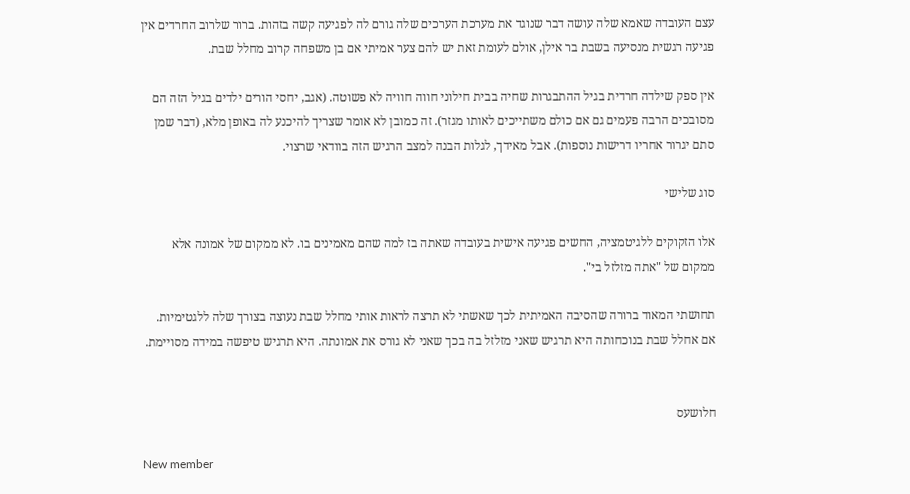עצם העובדה שאמא שלה עושה דבר שנוגד את מערכת הערכים שלה גורם לה לפגיעה קשה בזהות. ברור שלרוב החרדים אין פגיעה רגשית מנסיעה בשבת בר אילן, אולם לעומת זאת יש להם צער אמיתי אם בן משפחה קרוב מחלל שבת.

אין ספק שילדה חרדית בגיל ההתבגרות שחיה בבית חילוני חווה חוויה לא פשוטה. (אגב, יחסי הורים ילדים בגיל הזה הם מסובכים הרבה פעמים גם אם כולם משתייכים לאותו מגזר). זה כמובן לא אומר שצריך להיכנע לה באופן מלא, (דבר שמן סתם יגרור אחריו דרישות נוספות). אבל מאידך, לגלות הבנה למצב הרגיש הזה בוודאי שרצוי.

סוג שלישי

אלו הזקוקים ללגיטמציה, החשים פגיעה אישית בעובדה שאתה בז למה שהם מאמינים בו. לא ממקום של אמונה אלא ממקום של "אתה מזלזל בי".

תחושתי המאוד ברורה שהסיבה האמיתית לכך שאשתי לא תרצה לראות אותי מחלל שבת נעוצה בצורך שלה ללגטימיות.
אם אחלל שבת בנוכחותה היא תרגיש שאני מזלזל בה בכך שאני לא גורס את אמונתה. היא תרגיש טיפשה במידה מסויימת.


חלושעס

New member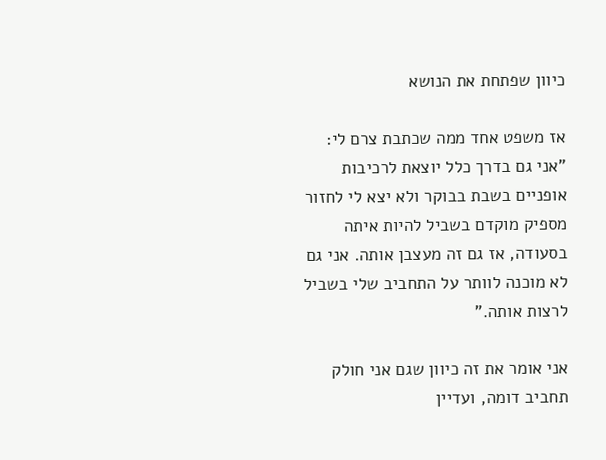כיוון שפתחת את הנושא

אז משפט אחד ממה שכתבת צרם לי:
"אני גם בדרך כלל יוצאת לרכיבות אופניים בשבת בבוקר ולא יצא לי לחזור מספיק מוקדם בשביל להיות איתה בסעודה, אז גם זה מעצבן אותה. אני גם לא מוכנה לוותר על התחביב שלי בשביל לרצות אותה."

אני אומר את זה כיוון שגם אני חולק תחביב דומה, ועדיין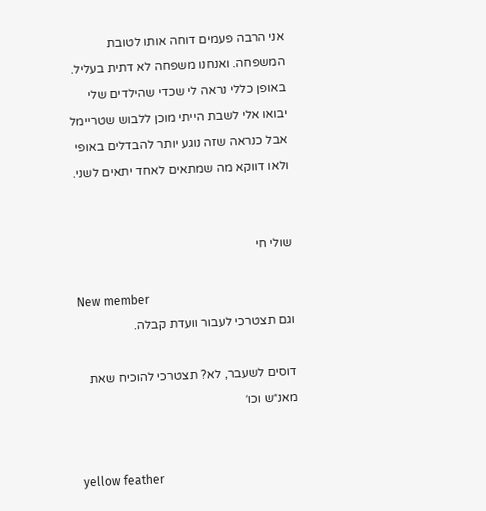אני הרבה פעמים דוחה אותו לטובת המשפחה. ואנחנו משפחה לא דתית בעליל.
באופן כללי נראה לי שכדי שהילדים שלי יבואו אלי לשבת הייתי מוכן ללבוש שטריימל אבל כנראה שזה נוגע יותר להבדלים באופי ולאו דווקא מה שמתאים לאחד יתאים לשני.


שולי חי

New member
וגם תצטרכי לעבור וועדת קבלה.

דוסים לשעבר, לא? תצטרכי להוכיח שאת מאנ״ש וכו׳


yellow feather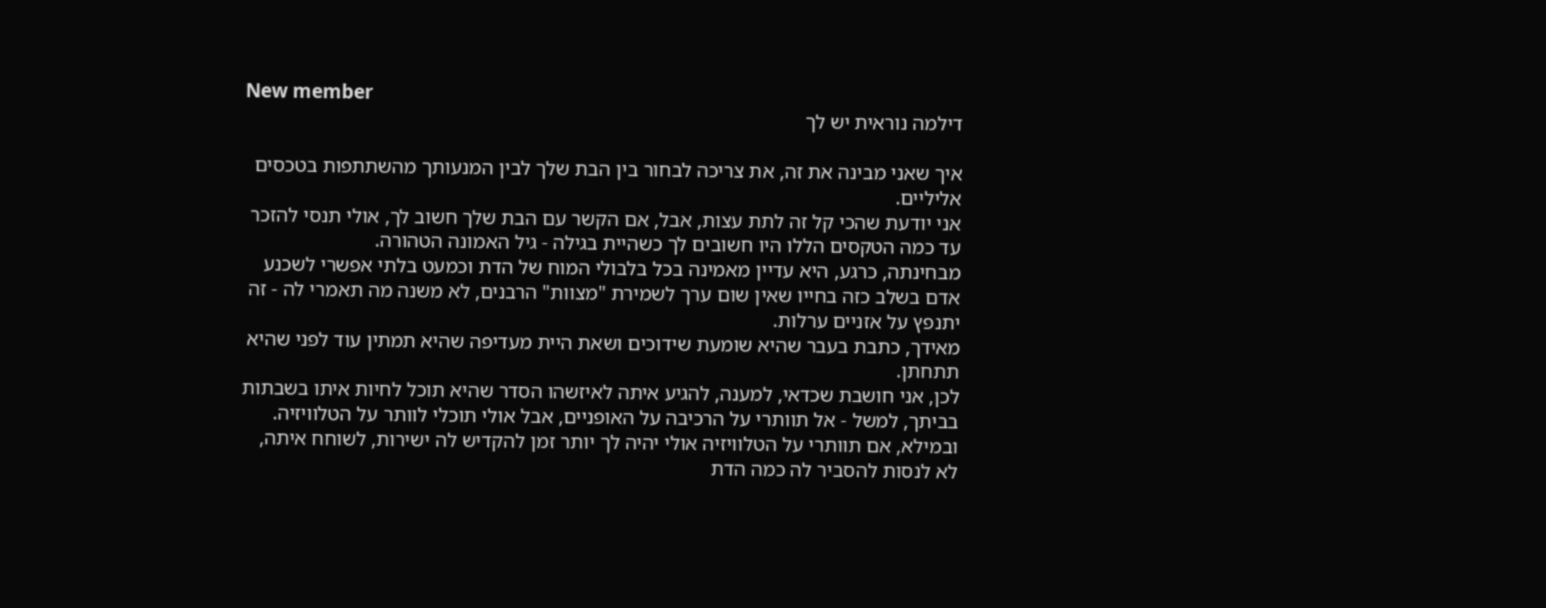New member
דילמה נוראית יש לך

איך שאני מבינה את זה, את צריכה לבחור בין הבת שלך לבין המנעותך מהשתתפות בטכסים אליליים.
אני יודעת שהכי קל זה לתת עצות, אבל, אם הקשר עם הבת שלך חשוב לך, אולי תנסי להזכר עד כמה הטקסים הללו היו חשובים לך כשהיית בגילה - גיל האמונה הטהורה.
מבחינתה, כרגע, היא עדיין מאמינה בכל בלבולי המוח של הדת וכמעט בלתי אפשרי לשכנע אדם בשלב כזה בחייו שאין שום ערך לשמירת "מצוות" הרבנים, לא משנה מה תאמרי לה - זה יתנפץ על אזניים ערלות.
מאידך, כתבת בעבר שהיא שומעת שידוכים ושאת היית מעדיפה שהיא תמתין עוד לפני שהיא תתחתן.
לכן, אני חושבת שכדאי, למענה, להגיע איתה לאיזשהו הסדר שהיא תוכל לחיות איתו בשבתות בביתך, למשל - אל תוותרי על הרכיבה על האופניים, אבל אולי תוכלי לוותר על הטלוויזיה.
ובמילא, אם תוותרי על הטלוויזיה אולי יהיה לך יותר זמן להקדיש לה ישירות, לשוחח איתה, לא לנסות להסביר לה כמה הדת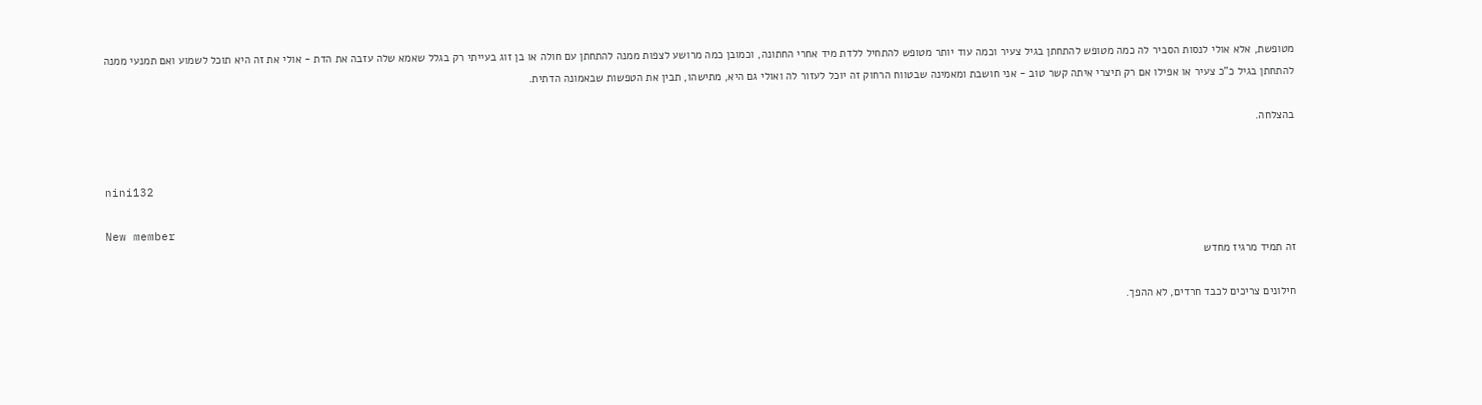מטופשת, אלא אולי לנסות הסביר לה כמה מטופש להתחתן בגיל צעיר וכמה עוד יותר מטופש להתחיל ללדת מיד אחרי החתונה, וכמובן כמה מרושע לצפות ממנה להתחתן עם חולה או בן זוג בעייתי רק בגלל שאמא שלה עזבה את הדת - אולי את זה היא תוכל לשמוע ואם תמנעי ממנה להתחתן בגיל כ"כ צעיר או אפילו אם רק תיצרי איתה קשר טוב - אני חושבת ומאמינה שבטווח הרחוק זה יוכל לעזור לה ואולי גם היא, מתישהו, תבין את הטפשות שבאמונה הדתית.

בהצלחה.


nini132

New member
זה תמיד מרגיז מחדש

חילונים צריכים לכבד חרדים, לא ההפך.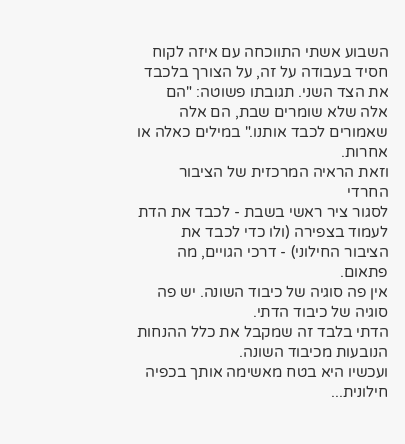השבוע אשתי התווכחה עם איזה לקוח חסיד בעבודה על זה, על הצורך בלכבד את הצד השני. תגובתו פשוטה: "הם אלה שלא שומרים שבת, הם אלה שאמורים לכבד אותנו." במילים כאלה או אחרות.
וזאת הראיה המרכזית של הציבור החרדי
לסגור ציר ראשי בשבת - לכבד את הדת
לעמוד בצפירה (ולו כדי לכבד את הציבור החילוני) - דרכי הגויים, מה פתאום.
אין פה סוגיה של כיבוד השונה. יש פה סוגיה של כיבוד הדתי.
הדתי בלבד זה שמקבל את כלל ההנחות הנובעות מכיבוד השונה.
ועכשיו היא בטח מאשימה אותך בכפיה חילונית...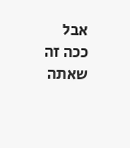אבל ככה זה שאתה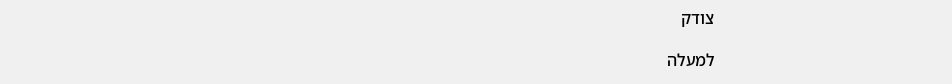צודק

למעלה